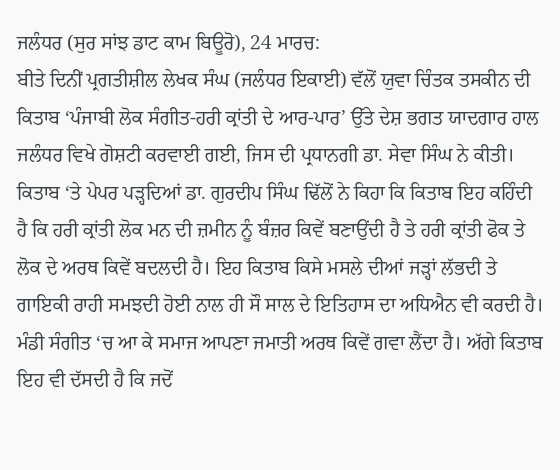ਜਲੰਧਰ (ਸੁਰ ਸਾਂਝ ਡਾਟ ਕਾਮ ਬਿਊਰੋ), 24 ਮਾਰਚ:
ਬੀਤੇ ਦਿਨੀਂ ਪ੍ਰਗਤੀਸ਼ੀਲ ਲੇਖਕ ਸੰਘ (ਜਲੰਧਰ ਇਕਾਈ) ਵੱਲੋਂ ਯੁਵਾ ਚਿੰਤਕ ਤਸਕੀਨ ਦੀ ਕਿਤਾਬ ‘ਪੰਜਾਬੀ ਲੋਕ ਸੰਗੀਤ-ਹਰੀ ਕ੍ਰਾਂਤੀ ਦੇ ਆਰ-ਪਾਰ’ ਉੱਤੇ ਦੇਸ਼ ਭਗਤ ਯਾਦਗਾਰ ਹਾਲ ਜਲੰਧਰ ਵਿਖੇ ਗੋਸ਼ਟੀ ਕਰਵਾਈ ਗਈ, ਜਿਸ ਦੀ ਪ੍ਰਧਾਨਗੀ ਡਾ. ਸੇਵਾ ਸਿੰਘ ਨੇ ਕੀਤੀ। ਕਿਤਾਬ ‘ਤੇ ਪੇਪਰ ਪੜ੍ਹਦਿਆਂ ਡਾ. ਗੁਰਦੀਪ ਸਿੰਘ ਢਿੱਲੋਂ ਨੇ ਕਿਹਾ ਕਿ ਕਿਤਾਬ ਇਹ ਕਹਿੰਦੀ ਹੈ ਕਿ ਹਰੀ ਕ੍ਰਾਂਤੀ ਲੋਕ ਮਨ ਦੀ ਜ਼ਮੀਨ ਨੂੰ ਬੰਜ਼ਰ ਕਿਵੇਂ ਬਣਾਉਂਦੀ ਹੈ ਤੇ ਹਰੀ ਕ੍ਰਾਂਤੀ ਫੋਕ ਤੇ ਲੋਕ ਦੇ ਅਰਥ ਕਿਵੇਂ ਬਦਲਦੀ ਹੈ। ਇਹ ਕਿਤਾਬ ਕਿਸੇ ਮਸਲੇ ਦੀਆਂ ਜੜ੍ਹਾਂ ਲੱਭਦੀ ਤੇ ਗਾਇਕੀ ਰਾਹੀ ਸਮਝਦੀ ਹੋਈ ਨਾਲ ਹੀ ਸੌ ਸਾਲ ਦੇ ਇਤਿਹਾਸ ਦਾ ਅਧਿਐਨ ਵੀ ਕਰਦੀ ਹੈ। ਮੰਡੀ ਸੰਗੀਤ ‘ਚ ਆ ਕੇ ਸਮਾਜ ਆਪਣਾ ਜਮਾਤੀ ਅਰਥ ਕਿਵੇਂ ਗਵਾ ਲੈਂਦਾ ਹੈ। ਅੱਗੇ ਕਿਤਾਬ ਇਹ ਵੀ ਦੱਸਦੀ ਹੈ ਕਿ ਜਦੋਂ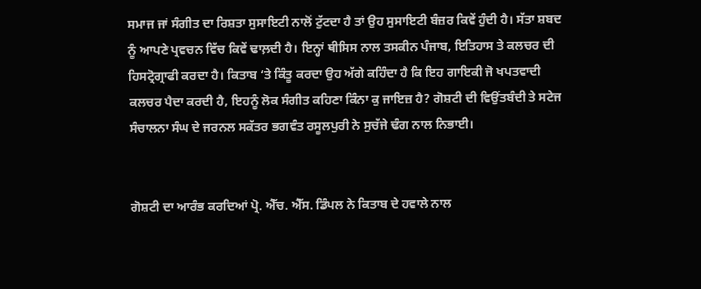ਸਮਾਜ ਜਾਂ ਸੰਗੀਤ ਦਾ ਰਿਸ਼ਤਾ ਸੁਸਾਇਟੀ ਨਾਲੋਂ ਟੁੱਟਦਾ ਹੈ ਤਾਂ ਉਹ ਸੁਸਾਇਟੀ ਬੰਜ਼ਰ ਕਿਵੇਂ ਹੁੰਦੀ ਹੈ। ਸੱਤਾ ਸ਼ਬਦ ਨੂੰ ਆਪਣੇ ਪ੍ਰਵਚਨ ਵਿੱਚ ਕਿਵੇਂ ਢਾਲ਼ਦੀ ਹੈ। ਇਨ੍ਹਾਂ ਥੀਸਿਸ ਨਾਲ ਤਸਕੀਨ ਪੰਜਾਬ, ਇਤਿਹਾਸ ਤੇ ਕਲਚਰ ਦੀ ਹਿਸਟ੍ਰੋਗ੍ਰਾਫੀ ਕਰਦਾ ਹੈ। ਕਿਤਾਬ ‘ਤੇ ਕਿੰਤੂ ਕਰਦਾ ਉਹ ਅੱਗੇ ਕਹਿੰਦਾ ਹੈ ਕਿ ਇਹ ਗਾਇਕੀ ਜੋ ਖਪਤਵਾਦੀ ਕਲਚਰ ਪੈਦਾ ਕਰਦੀ ਹੈ, ਇਹਨੂੰ ਲੋਕ ਸੰਗੀਤ ਕਹਿਣਾ ਕਿੰਨਾ ਕੁ ਜਾਇਜ਼ ਹੈ? ਗੋਸ਼ਟੀ ਦੀ ਵਿਉਂਤਬੰਦੀ ਤੇ ਸਟੇਜ ਸੰਚਾਲਨਾ ਸੰਘ ਦੇ ਜਰਨਲ ਸਕੱਤਰ ਭਗਵੰਤ ਰਸੂਲਪੁਰੀ ਨੇ ਸੁਚੱਜੇ ਢੰਗ ਨਾਲ ਨਿਭਾਈ।


ਗੋਸ਼ਟੀ ਦਾ ਆਰੰਭ ਕਰਦਿਆਂ ਪ੍ਰੋ. ਐੱਚ. ਐੱਸ. ਡਿੰਪਲ ਨੇ ਕਿਤਾਬ ਦੇ ਹਵਾਲੇ ਨਾਲ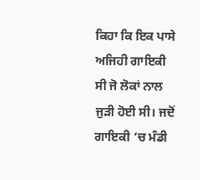ਕਿਹਾ ਕਿ ਇਕ ਪਾਸੇ ਅਜਿਹੀ ਗਾਇਕੀ ਸੀ ਜੋ ਲੋਕਾਂ ਨਾਲ ਜੁੜੀ ਹੋਈ ਸੀ। ਜਦੋਂ ਗਾਇਕੀ ‘ਚ ਮੰਡੀ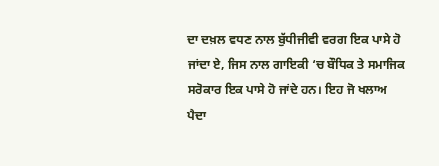ਦਾ ਦਖ਼ਲ ਵਧਣ ਨਾਲ ਬੁੱਧੀਜੀਵੀ ਵਰਗ ਇਕ ਪਾਸੇ ਹੋ ਜਾਂਦਾ ਏ, ਜਿਸ ਨਾਲ ਗਾਇਕੀ ‘ਚ ਬੌਧਿਕ ਤੇ ਸਮਾਜਿਕ ਸਰੋਕਾਰ ਇਕ ਪਾਸੇ ਹੋ ਜਾਂਦੇ ਹਨ। ਇਹ ਜੋ ਖਲਾਅ ਪੈਦਾ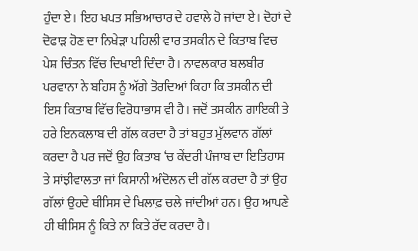ਹੁੰਦਾ ਏ। ਇਹ ਖਪਤ ਸਭਿਆਚਾਰ ਦੇ ਹਵਾਲੇ ਹੋ ਜਾਂਦਾ ਏ। ਦੋਹਾਂ ਦੇ ਦੋਫਾੜ ਹੋਣ ਦਾ ਨਿਖੇੜਾ ਪਹਿਲੀ ਵਾਰ ਤਸਕੀਨ ਦੇ ਕਿਤਾਬ ਵਿਚ ਪੇਸ਼ ਚਿੰਤਨ ਵਿੱਚ ਦਿਖਾਈ ਦਿੰਦਾ ਹੈ। ਨਾਵਲਕਾਰ ਬਲਬੀਰ ਪਰਵਾਨਾ ਨੇ ਬਹਿਸ ਨੂੰ ਅੱਗੇ ਤੋਰਦਿਆਂ ਕਿਹਾ ਕਿ ਤਸਕੀਨ ਦੀ ਇਸ ਕਿਤਾਬ ਵਿੱਚ ਵਿਰੋਧਾਭਾਸ ਵੀ ਹੈ। ਜਦੋਂ ਤਸਕੀਨ ਗਾਇਕੀ ਤੇ ਹਰੇ ਇਨਕਲਾਬ ਦੀ ਗੱਲ ਕਰਦਾ ਹੈ ਤਾਂ ਬਹੁਤ ਮੁੱਲਵਾਨ ਗੱਲਾਂ ਕਰਦਾ ਹੈ ਪਰ ਜਦੋਂ ਉਹ ਕਿਤਾਬ ‘ਚ ਕੇਂਦਰੀ ਪੰਜਾਬ ਦਾ ਇਤਿਹਾਸ ਤੇ ਸਾਂਝੀਵਾਲਤਾ ਜਾਂ ਕਿਸਾਨੀ ਅੰਦੋਲਨ ਦੀ ਗੱਲ ਕਰਦਾ ਹੈ ਤਾਂ ਉਹ ਗੱਲਾਂ ਉਹਦੇ ਥੀਸਿਸ ਦੇ ਖਿਲਾਫ਼ ਚਲੇ ਜਾਂਦੀਆਂ ਹਨ। ਉਹ ਆਪਣੇ ਹੀ ਥੀਸਿਸ ਨੂੰ ਕਿਤੇ ਨਾ ਕਿਤੇ ਰੱਦ ਕਰਦਾ ਹੈ।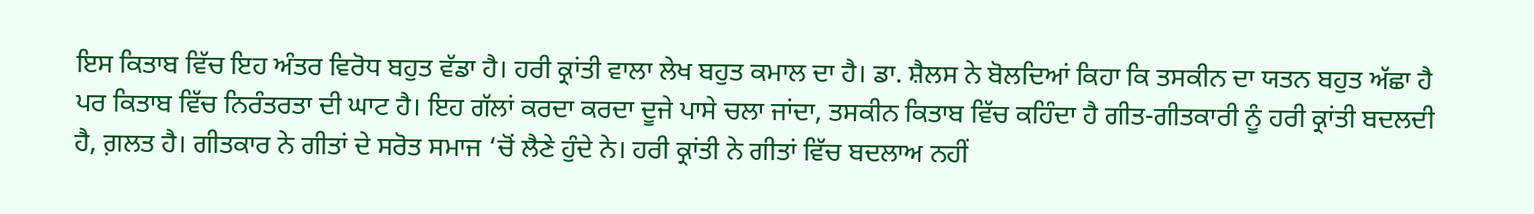ਇਸ ਕਿਤਾਬ ਵਿੱਚ ਇਹ ਅੰਤਰ ਵਿਰੋਧ ਬਹੁਤ ਵੱਡਾ ਹੈ। ਹਰੀ ਕ੍ਰਾਂਤੀ ਵਾਲਾ ਲੇਖ ਬਹੁਤ ਕਮਾਲ ਦਾ ਹੈ। ਡਾ. ਸ਼ੈਲਸ ਨੇ ਬੋਲਦਿਆਂ ਕਿਹਾ ਕਿ ਤਸਕੀਨ ਦਾ ਯਤਨ ਬਹੁਤ ਅੱਛਾ ਹੈ ਪਰ ਕਿਤਾਬ ਵਿੱਚ ਨਿਰੰਤਰਤਾ ਦੀ ਘਾਟ ਹੈ। ਇਹ ਗੱਲਾਂ ਕਰਦਾ ਕਰਦਾ ਦੂਜੇ ਪਾਸੇ ਚਲਾ ਜਾਂਦਾ, ਤਸਕੀਨ ਕਿਤਾਬ ਵਿੱਚ ਕਹਿੰਦਾ ਹੈ ਗੀਤ-ਗੀਤਕਾਰੀ ਨੂੰ ਹਰੀ ਕ੍ਰਾਂਤੀ ਬਦਲਦੀ ਹੈ, ਗ਼ਲਤ ਹੈ। ਗੀਤਕਾਰ ਨੇ ਗੀਤਾਂ ਦੇ ਸਰੋਤ ਸਮਾਜ ‘ਚੋਂ ਲੈਣੇ ਹੁੰਦੇ ਨੇ। ਹਰੀ ਕ੍ਰਾਂਤੀ ਨੇ ਗੀਤਾਂ ਵਿੱਚ ਬਦਲਾਅ ਨਹੀਂ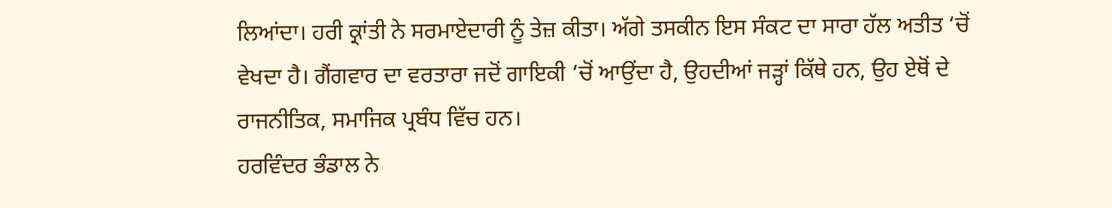ਲਿਆਂਦਾ। ਹਰੀ ਕ੍ਰਾਂਤੀ ਨੇ ਸਰਮਾਏਦਾਰੀ ਨੂੰ ਤੇਜ਼ ਕੀਤਾ। ਅੱਗੇ ਤਸਕੀਨ ਇਸ ਸੰਕਟ ਦਾ ਸਾਰਾ ਹੱਲ ਅਤੀਤ ‘ਚੋਂ ਵੇਖਦਾ ਹੈ। ਗੈਂਗਵਾਰ ਦਾ ਵਰਤਾਰਾ ਜਦੋਂ ਗਾਇਕੀ ‘ਚੋਂ ਆਉਂਦਾ ਹੈ, ਉਹਦੀਆਂ ਜੜ੍ਹਾਂ ਕਿੱਥੇ ਹਨ, ਉਹ ਏਥੋਂ ਦੇ ਰਾਜਨੀਤਿਕ, ਸਮਾਜਿਕ ਪ੍ਰਬੰਧ ਵਿੱਚ ਹਨ।
ਹਰਵਿੰਦਰ ਭੰਡਾਲ ਨੇ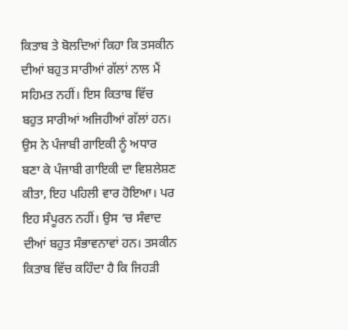ਕਿਤਾਬ ਤੇ ਬੋਲਦਿਆਂ ਕਿਹਾ ਕਿ ਤਸਕੀਨ ਦੀਆਂ ਬਹੁਤ ਸਾਰੀਆਂ ਗੱਲਾਂ ਨਾਲ ਮੈਂ ਸਹਿਮਤ ਨਹੀਂ। ਇਸ ਕਿਤਾਬ ਵਿੱਚ ਬਹੁਤ ਸਾਰੀਆਂ ਅਜਿਹੀਆਂ ਗੱਲਾਂ ਹਨ। ਉਸ ਨੇ ਪੰਜਾਬੀ ਗਾਇਕੀ ਨੂੰ ਅਧਾਰ ਬਣਾ ਕੇ ਪੰਜਾਬੀ ਗਾਇਕੀ ਦਾ ਵਿਸ਼ਲੇਸ਼ਣ ਕੀਤਾ, ਇਹ ਪਹਿਲੀ ਵਾਰ ਹੋਇਆ। ਪਰ ਇਹ ਸੰਪੂਰਨ ਨਹੀਂ। ਉਸ ‘ਚ ਸੰਵਾਦ ਦੀਆਂ ਬਹੁਤ ਸੰਭਾਵਨਾਵਾਂ ਹਨ। ਤਸਕੀਨ ਕਿਤਾਬ ਵਿੱਚ ਕਹਿੰਦਾ ਹੈ ਕਿ ਜਿਹੜੀ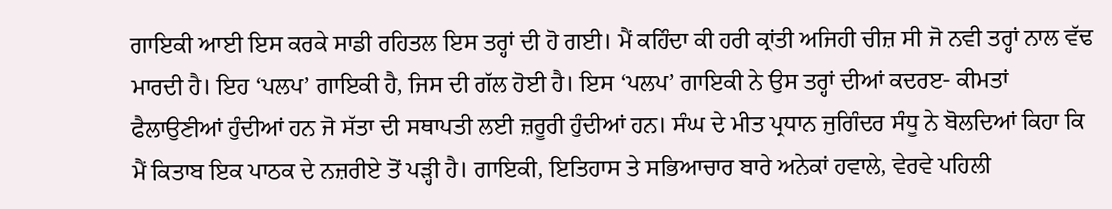ਗਾਇਕੀ ਆਈ ਇਸ ਕਰਕੇ ਸਾਡੀ ਰਹਿਤਲ ਇਸ ਤਰ੍ਹਾਂ ਦੀ ਹੋ ਗਈ। ਮੈਂ ਕਹਿੰਦਾ ਕੀ ਹਰੀ ਕ੍ਰਾਂਤੀ ਅਜਿਹੀ ਚੀਜ਼ ਸੀ ਜੋ ਨਵੀ ਤਰ੍ਹਾਂ ਨਾਲ ਵੱਢ ਮਾਰਦੀ ਹੈ। ਇਹ ‘ਪਲਪ’ ਗਾਇਕੀ ਹੈ, ਜਿਸ ਦੀ ਗੱਲ ਹੋਈ ਹੈ। ਇਸ ‘ਪਲਪ’ ਗਾਇਕੀ ਨੇ ਉਸ ਤਰ੍ਹਾਂ ਦੀਆਂ ਕਦਰੲ- ਕੀਮਤਾਂ ਫੈਲਾਉਣੀਆਂ ਹੁੰਦੀਆਂ ਹਨ ਜੋ ਸੱਤਾ ਦੀ ਸਥਾਪਤੀ ਲਈ ਜ਼ਰੂਰੀ ਹੁੰਦੀਆਂ ਹਨ। ਸੰਘ ਦੇ ਮੀਤ ਪ੍ਰਧਾਨ ਜੁਗਿੰਦਰ ਸੰਧੂ ਨੇ ਬੋਲਦਿਆਂ ਕਿਹਾ ਕਿ ਮੈਂ ਕਿਤਾਬ ਇਕ ਪਾਠਕ ਦੇ ਨਜ਼ਰੀਏ ਤੋਂ ਪੜ੍ਹੀ ਹੈ। ਗਾਇਕੀ, ਇਤਿਹਾਸ ਤੇ ਸਭਿਆਚਾਰ ਬਾਰੇ ਅਨੇਕਾਂ ਹਵਾਲੇ, ਵੇਰਵੇ ਪਹਿਲੀ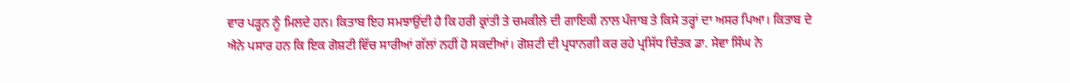ਵਾਰ ਪੜ੍ਹਨ ਨੂੰ ਮਿਲਦੇ ਹਨ। ਕਿਤਾਬ ਇਹ ਸਮਝਾਉਂਦੀ ਹੈ ਕਿ ਹਰੀ ਕ੍ਰਾਂਤੀ ਤੇ ਚਮਕੀਲੇ ਦੀ ਗਾਇਕੀ ਨਾਲ ਪੰਜਾਬ ਤੇ ਕਿਸੇ ਤਰ੍ਹਾਂ ਦਾ ਅਸਰ ਪਿਆ। ਕਿਤਾਬ ਦੇ ਐਨੇ ਪਸਾਰ ਹਨ ਕਿ ਇਕ ਗੋਸ਼ਟੀ ਵਿੱਚ ਸਾਰੀਆਂ ਗੱਲਾਂ ਨਹੀਂ ਹੋ ਸਕਦੀਆਂ। ਗੋਸ਼ਟੀ ਦੀ ਪ੍ਰਧਾਨਗੀ ਕਰ ਰਹੇ ਪ੍ਰਸਿੱਧ ਚਿੰਤਕ ਡਾ. ਸੇਵਾ ਸਿੰਘ ਨੇ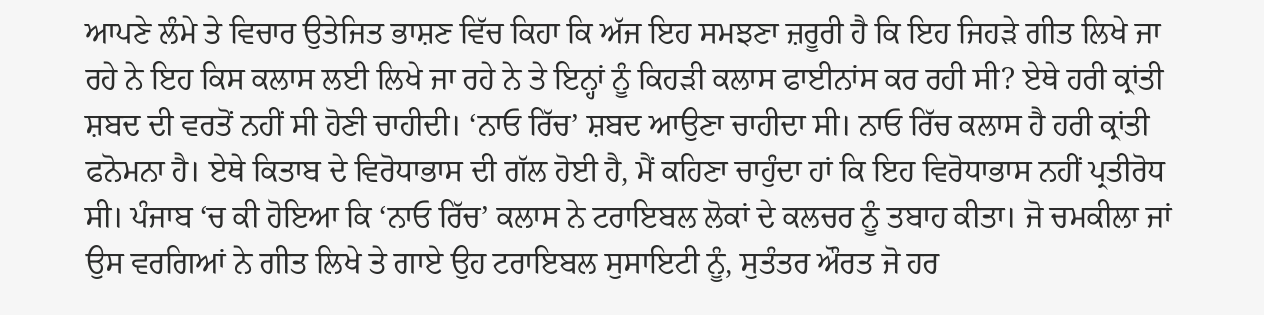ਆਪਣੇ ਲੰਮੇ ਤੇ ਵਿਚਾਰ ਉਤੇਜਿਤ ਭਾਸ਼ਣ ਵਿੱਚ ਕਿਹਾ ਕਿ ਅੱਜ ਇਹ ਸਮਝਣਾ ਜ਼ਰੂਰੀ ਹੈ ਕਿ ਇਹ ਜਿਹੜੇ ਗੀਤ ਲਿਖੇ ਜਾ ਰਹੇ ਨੇ ਇਹ ਕਿਸ ਕਲਾਸ ਲਈ ਲਿਖੇ ਜਾ ਰਹੇ ਨੇ ਤੇ ਇਨ੍ਹਾਂ ਨੂੰ ਕਿਹੜੀ ਕਲਾਸ ਫਾਈਨਾਂਸ ਕਰ ਰਹੀ ਸੀ? ਏਥੇ ਹਰੀ ਕ੍ਰਾਂਤੀ ਸ਼ਬਦ ਦੀ ਵਰਤੋਂ ਨਹੀਂ ਸੀ ਹੋਣੀ ਚਾਹੀਦੀ। ‘ਨਾਓ ਰਿੱਚ’ ਸ਼ਬਦ ਆਉਣਾ ਚਾਹੀਦਾ ਸੀ। ਨਾਓ ਰਿੱਚ ਕਲਾਸ ਹੈ ਹਰੀ ਕ੍ਰਾਂਤੀ ਫਨੋਮਨਾ ਹੈ। ਏਥੇ ਕਿਤਾਬ ਦੇ ਵਿਰੋਧਾਭਾਸ ਦੀ ਗੱਲ ਹੋਈ ਹੈ, ਮੈਂ ਕਹਿਣਾ ਚਾਹੁੰਦਾ ਹਾਂ ਕਿ ਇਹ ਵਿਰੋਧਾਭਾਸ ਨਹੀਂ ਪ੍ਰਤੀਰੋਧ ਸੀ। ਪੰਜਾਬ ‘ਚ ਕੀ ਹੋਇਆ ਕਿ ‘ਨਾਓ ਰਿੱਚ’ ਕਲਾਸ ਨੇ ਟਰਾਇਬਲ ਲੋਕਾਂ ਦੇ ਕਲਚਰ ਨੂੰ ਤਬਾਹ ਕੀਤਾ। ਜੋ ਚਮਕੀਲਾ ਜਾਂ ਉਸ ਵਰਗਿਆਂ ਨੇ ਗੀਤ ਲਿਖੇ ਤੇ ਗਾਏ ਉਹ ਟਰਾਇਬਲ ਸੁਸਾਇਟੀ ਨੂੰ, ਸੁਤੰਤਰ ਔਰਤ ਜੋ ਹਰ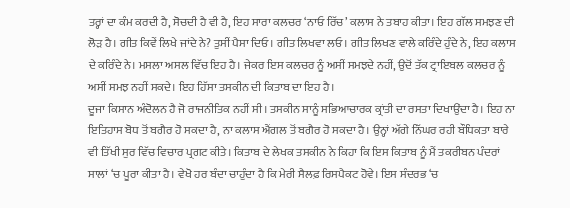ਤਰ੍ਹਾਂ ਦਾ ਕੰਮ ਕਰਦੀ ਹੈ, ਸੋਚਦੀ ਹੈ ਵੀ ਹੈ, ਇਹ ਸਾਰਾ ਕਲਚਰ ‘ਨਾਓ ਰਿੱਚ’ ਕਲਾਸ ਨੇ ਤਬਾਹ ਕੀਤਾ। ਇਹ ਗੱਲ ਸਮਝਣ ਦੀ ਲੋੜ ਹੈ। ਗੀਤ ਕਿਵੇਂ ਲਿਖੇ ਜਾਂਦੇ ਨੇ? ਤੁਸੀਂ ਪੈਸਾ ਦਿਓ। ਗੀਤ ਲਿਖਵਾ ਲਓ। ਗੀਤ ਲਿਖਣ ਵਾਲੇ ਕਰਿੰਦੇ ਹੁੰਦੇ ਨੇ, ਇਹ ਕਲਾਸ ਦੇ ਕਰਿੰਦੇ ਨੇ। ਮਸਲਾ ਅਸਲ ਵਿੱਚ ਇਹ ਹੈ। ਜੇਕਰ ਇਸ ਕਲਚਰ ਨੂੰ ਅਸੀਂ ਸਮਝਦੇ ਨਹੀਂ, ਉਦੋਂ ਤੱਕ ਟ੍ਰਾਇਬਲ ਕਲਚਰ ਨੂੰ ਅਸੀਂ ਸਮਝ ਨਹੀਂ ਸਕਦੇ। ਇਹ ਹਿੱਸਾ ਤਸਕੀਨ ਦੀ ਕਿਤਾਬ ਦਾ ਇਹ ਹੈ।
ਦੂਜਾ ਕਿਸਾਨ ਅੰਦੋਲਨ ਹੈ ਜੋ ਰਾਜਨੀਤਿਕ ਨਹੀਂ ਸੀ। ਤਸਕੀਨ ਸਾਨੂੰ ਸਭਿਆਚਾਰਕ ਕ੍ਰਾਂਤੀ ਦਾ ਰਸਤਾ ਦਿਖਾਉਂਦਾ ਹੈ। ਇਹ ਨਾ ਇਤਿਹਾਸ ਬੋਧ ਤੋਂ ਬਗੈਰ ਹੋ ਸਕਦਾ ਹੈ, ਨਾ ਕਲਾਸ ਐਂਗਲ ਤੋਂ ਬਗੈਰ ਹੋ ਸਕਦਾ ਹੈ। ਉਨ੍ਹਾਂ ਅੱਗੇ ਨਿੱਘਰ ਰਹੀ ਬੌਧਿਕਤਾ ਬਾਰੇ ਵੀ ਤਿੱਖੀ ਸੁਰ ਵਿੱਚ ਵਿਚਾਰ ਪ੍ਰਗਟ ਕੀਤੇ। ਕਿਤਾਬ ਦੇ ਲੇਖਕ ਤਸਕੀਨ ਨੇ ਕਿਹਾ ਕਿ ਇਸ ਕਿਤਾਬ ਨੂੰ ਮੈਂ ਤਕਰੀਬਨ ਪੰਦਰਾਂ ਸਾਲਾਂ ‘ਚ ਪੂਰਾ ਕੀਤਾ ਹੈ। ਵੇਖੋ ਹਰ ਬੰਦਾ ਚਾਹੁੰਦਾ ਹੈ ਕਿ ਮੇਰੀ ਸੈਲਫ਼ ਰਿਸਪੈਕਟ ਹੋਵੇ। ਇਸ ਸੰਦਰਭ ‘ਚ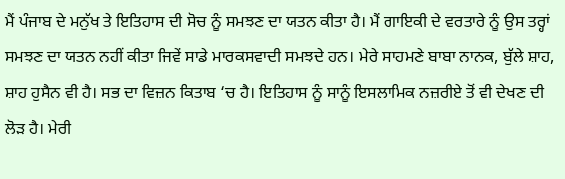ਮੈਂ ਪੰਜਾਬ ਦੇ ਮਨੁੱਖ ਤੇ ਇਤਿਹਾਸ ਦੀ ਸੋਚ ਨੂੰ ਸਮਝਣ ਦਾ ਯਤਨ ਕੀਤਾ ਹੈ। ਮੈਂ ਗਾਇਕੀ ਦੇ ਵਰਤਾਰੇ ਨੂੰ ਉਸ ਤਰ੍ਹਾਂ ਸਮਝਣ ਦਾ ਯਤਨ ਨਹੀਂ ਕੀਤਾ ਜਿਵੇਂ ਸਾਡੇ ਮਾਰਕਸਵਾਦੀ ਸਮਝਦੇ ਹਨ। ਮੇਰੇ ਸਾਹਮਣੇ ਬਾਬਾ ਨਾਨਕ, ਬੁੱਲੇ ਸ਼ਾਹ, ਸ਼ਾਹ ਹੁਸੈਨ ਵੀ ਹੈ। ਸਭ ਦਾ ਵਿਜ਼ਨ ਕਿਤਾਬ ‘ਚ ਹੈ। ਇਤਿਹਾਸ ਨੂੰ ਸਾਨੂੰ ਇਸਲਾਮਿਕ ਨਜ਼ਰੀਏ ਤੋਂ ਵੀ ਦੇਖਣ ਦੀ ਲੋੜ ਹੈ। ਮੇਰੀ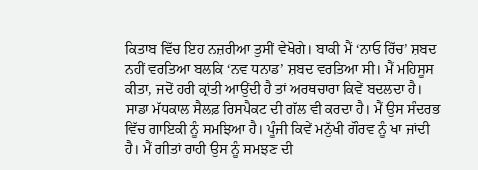ਕਿਤਾਬ ਵਿੱਚ ਇਹ ਨਜ਼ਰੀਆ ਤੁਸੀਂ ਵੇਖੋਗੇ। ਬਾਕੀ ਮੈਂ ‘ਨਾਓ ਰਿੱਚ’ ਸ਼ਬਦ ਨਹੀਂ ਵਰਤਿਆ ਬਲਕਿ ‘ਨਵ ਧਨਾਡ’ ਸ਼ਬਦ ਵਰਤਿਆ ਸੀ। ਮੈਂ ਮਹਿਸੂਸ ਕੀਤਾ, ਜਦੋਂ ਹਰੀ ਕ੍ਰਾਂਤੀ ਆਉਂਦੀ ਹੈ ਤਾਂ ਅਰਥਚਾਰਾ ਕਿਵੇਂ ਬਦਲਦਾ ਹੈ। ਸਾਡਾ ਮੱਧਕਾਲ ਸੈਲਫ਼ ਰਿਸਪੈਕਟ ਦੀ ਗੱਲ ਵੀ ਕਰਦਾ ਹੈ। ਮੈਂ ਉਸ ਸੰਦਰਭ ਵਿੱਚ ਗਾਇਕੀ ਨੂੰ ਸਮਝਿਆ ਹੈ। ਪੂੰਜੀ ਕਿਵੇਂ ਮਨੁੱਖੀ ਗੌਰਵ ਨੂੰ ਖਾ ਜਾਂਦੀ ਹੈ। ਮੈਂ ਗੀਤਾਂ ਰਾਹੀ ਉਸ ਨੂੰ ਸਮਝਣ ਦੀ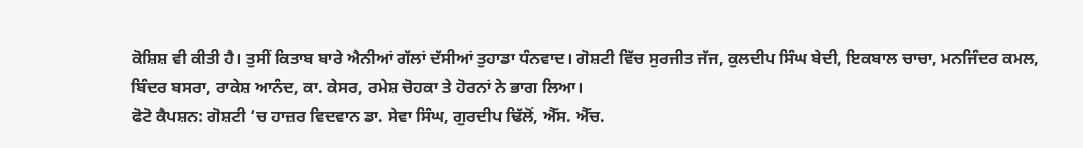ਕੋਸ਼ਿਸ਼ ਵੀ ਕੀਤੀ ਹੈ। ਤੁਸੀਂ ਕਿਤਾਬ ਬਾਰੇ ਐਨੀਆਂ ਗੱਲਾਂ ਦੱਸੀਆਂ ਤੁਹਾਡਾ ਧੰਨਵਾਦ। ਗੋਸ਼ਟੀ ਵਿੱਚ ਸੁਰਜੀਤ ਜੱਜ, ਕੁਲਦੀਪ ਸਿੰਘ ਬੇਦੀ, ਇਕਬਾਲ ਚਾਚਾ, ਮਨਜਿੰਦਰ ਕਮਲ, ਬਿੰਦਰ ਬਸਰਾ, ਰਾਕੇਸ਼ ਆਨੰਦ, ਕਾ. ਕੇਸਰ, ਰਮੇਸ਼ ਚੋਹਕਾ ਤੇ ਹੋਰਨਾਂ ਨੇ ਭਾਗ ਲਿਆ।
ਫੋਟੋ ਕੈਪਸ਼ਨ: ਗੋਸ਼ਟੀ ‘ਚ ਹਾਜ਼ਰ ਵਿਦਵਾਨ ਡਾ. ਸੇਵਾ ਸਿੰਘ, ਗੁਰਦੀਪ ਢਿੱਲੋਂ, ਐੱਸ. ਐੱਚ.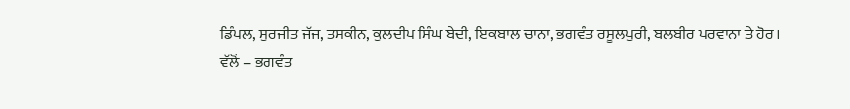ਡਿੰਪਲ, ਸੁਰਜੀਤ ਜੱਜ, ਤਸਕੀਨ, ਕੁਲਦੀਪ ਸਿੰਘ ਬੇਦੀ, ਇਕਬਾਲ ਚਾਨਾ, ਭਗਵੰਤ ਰਸੂਲਪੁਰੀ, ਬਲਬੀਰ ਪਰਵਾਨਾ ਤੇ ਹੋਰ।
ਵੱਲੋਂ – ਭਗਵੰਤ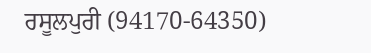ਰਸੂਲਪੁਰੀ (94170-64350)